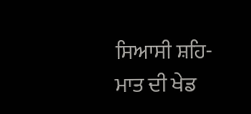ਸਿਆਸੀ ਸ਼ਹਿ-ਮਾਤ ਦੀ ਖੇਡ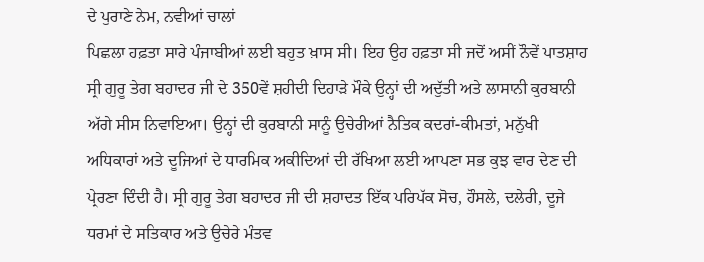ਦੇ ਪੁਰਾਣੇ ਨੇਮ, ਨਵੀਆਂ ਚਾਲਾਂ
ਪਿਛਲਾ ਹਫ਼ਤਾ ਸਾਰੇ ਪੰਜਾਬੀਆਂ ਲਈ ਬਹੁਤ ਖ਼ਾਸ ਸੀ। ਇਹ ਉਹ ਹਫ਼ਤਾ ਸੀ ਜਦੋਂ ਅਸੀਂ ਨੌਵੇਂ ਪਾਤਸ਼ਾਹ ਸ੍ਰੀ ਗੁਰੂ ਤੇਗ ਬਹਾਦਰ ਜੀ ਦੇ 350ਵੇਂ ਸ਼ਹੀਦੀ ਦਿਹਾੜੇ ਮੌਕੇ ਉਨ੍ਹਾਂ ਦੀ ਅਦੁੱਤੀ ਅਤੇ ਲਾਸਾਨੀ ਕੁਰਬਾਨੀ ਅੱਗੇ ਸੀਸ ਨਿਵਾਇਆ। ਉਨ੍ਹਾਂ ਦੀ ਕੁਰਬਾਨੀ ਸਾਨੂੰ ਉਚੇਰੀਆਂ ਨੈਤਿਕ ਕਦਰਾਂ-ਕੀਮਤਾਂ, ਮਨੁੱਖੀ ਅਧਿਕਾਰਾਂ ਅਤੇ ਦੂਜਿਆਂ ਦੇ ਧਾਰਮਿਕ ਅਕੀਦਿਆਂ ਦੀ ਰੱਖਿਆ ਲਈ ਆਪਣਾ ਸਭ ਕੁਝ ਵਾਰ ਦੇਣ ਦੀ ਪ੍ਰੇਰਣਾ ਦਿੰਦੀ ਹੈ। ਸ੍ਰੀ ਗੁਰੂ ਤੇਗ ਬਹਾਦਰ ਜੀ ਦੀ ਸ਼ਹਾਦਤ ਇੱਕ ਪਰਿਪੱਕ ਸੋਚ, ਹੌਸਲੇ, ਦਲੇਰੀ, ਦੂਜੇ ਧਰਮਾਂ ਦੇ ਸਤਿਕਾਰ ਅਤੇ ਉਚੇਰੇ ਮੰਤਵ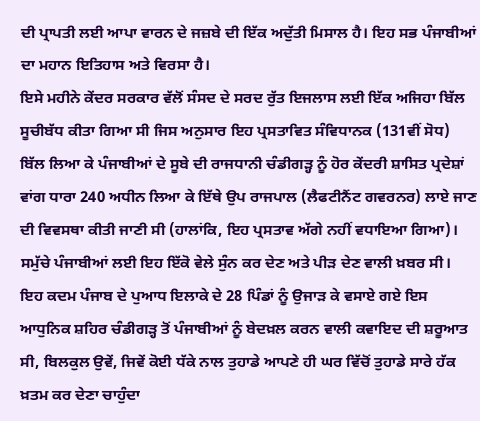ਦੀ ਪ੍ਰਾਪਤੀ ਲਈ ਆਪਾ ਵਾਰਨ ਦੇ ਜਜ਼ਬੇ ਦੀ ਇੱਕ ਅਦੁੱਤੀ ਮਿਸਾਲ ਹੈ। ਇਹ ਸਭ ਪੰਜਾਬੀਆਂ ਦਾ ਮਹਾਨ ਇਤਿਹਾਸ ਅਤੇ ਵਿਰਸਾ ਹੈ।
ਇਸੇ ਮਹੀਨੇ ਕੇਂਦਰ ਸਰਕਾਰ ਵੱਲੋਂ ਸੰਸਦ ਦੇ ਸਰਦ ਰੁੱਤ ਇਜਲਾਸ ਲਈ ਇੱਕ ਅਜਿਹਾ ਬਿੱਲ ਸੂਚੀਬੱਧ ਕੀਤਾ ਗਿਆ ਸੀ ਜਿਸ ਅਨੁਸਾਰ ਇਹ ਪ੍ਰਸਤਾਵਿਤ ਸੰਵਿਧਾਨਕ (131ਵੀਂ ਸੋਧ) ਬਿੱਲ ਲਿਆ ਕੇ ਪੰਜਾਬੀਆਂ ਦੇ ਸੂਬੇ ਦੀ ਰਾਜਧਾਨੀ ਚੰਡੀਗੜ੍ਹ ਨੂੰ ਹੋਰ ਕੇਂਦਰੀ ਸ਼ਾਸਿਤ ਪ੍ਰਦੇਸ਼ਾਂ ਵਾਂਗ ਧਾਰਾ 240 ਅਧੀਨ ਲਿਆ ਕੇ ਇੱਥੇ ਉਪ ਰਾਜਪਾਲ (ਲੈਫਟੀਨੈਂਟ ਗਵਰਨਰ) ਲਾਏ ਜਾਣ ਦੀ ਵਿਵਸਥਾ ਕੀਤੀ ਜਾਣੀ ਸੀ (ਹਾਲਾਂਕਿ, ਇਹ ਪ੍ਰਸਤਾਵ ਅੱਗੇ ਨਹੀਂ ਵਧਾਇਆ ਗਿਆ)। ਸਮੁੱਚੇ ਪੰਜਾਬੀਆਂ ਲਈ ਇਹ ਇੱਕੋ ਵੇਲੇ ਸੁੰਨ ਕਰ ਦੇਣ ਅਤੇ ਪੀੜ ਦੇਣ ਵਾਲੀ ਖ਼ਬਰ ਸੀ। ਇਹ ਕਦਮ ਪੰਜਾਬ ਦੇ ਪੁਆਧ ਇਲਾਕੇ ਦੇ 28 ਪਿੰਡਾਂ ਨੂੰ ਉਜਾੜ ਕੇ ਵਸਾਏ ਗਏ ਇਸ ਆਧੁਨਿਕ ਸ਼ਹਿਰ ਚੰਡੀਗੜ੍ਹ ਤੋਂ ਪੰਜਾਬੀਆਂ ਨੂੰ ਬੇਦਖ਼ਲ ਕਰਨ ਵਾਲੀ ਕਵਾਇਦ ਦੀ ਸ਼ਰੂਆਤ ਸੀ, ਬਿਲਕੁਲ ਉਵੇਂ, ਜਿਵੇਂ ਕੋਈ ਧੱਕੇ ਨਾਲ ਤੁਹਾਡੇ ਆਪਣੇ ਹੀ ਘਰ ਵਿੱਚੋਂ ਤੁਹਾਡੇ ਸਾਰੇ ਹੱਕ ਖ਼ਤਮ ਕਰ ਦੇਣਾ ਚਾਹੁੰਦਾ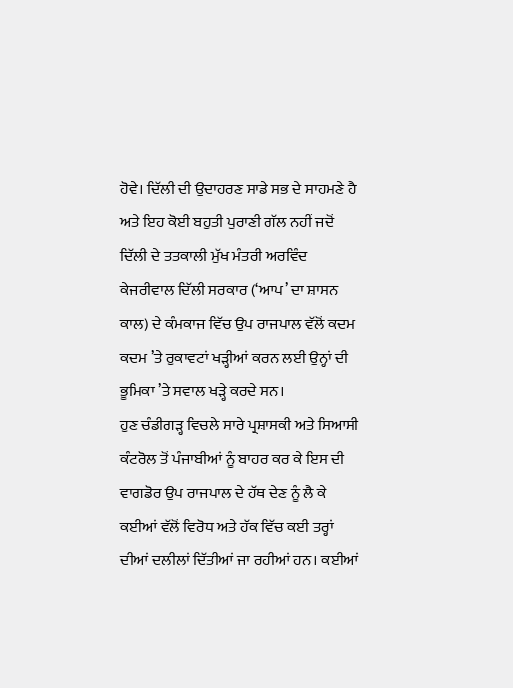ਹੋਵੇ। ਦਿੱਲੀ ਦੀ ਉਦਾਹਰਣ ਸਾਡੇ ਸਭ ਦੇ ਸਾਹਮਣੇ ਹੈ ਅਤੇ ਇਹ ਕੋਈ ਬਹੁਤੀ ਪੁਰਾਣੀ ਗੱਲ ਨਹੀਂ ਜਦੋਂ ਦਿੱਲੀ ਦੇ ਤਤਕਾਲੀ ਮੁੱਖ ਮੰਤਰੀ ਅਰਵਿੰਦ ਕੇਜਰੀਵਾਲ ਦਿੱਲੀ ਸਰਕਾਰ (‘ਆਪ’ ਦਾ ਸ਼ਾਸਨ ਕਾਲ) ਦੇ ਕੰਮਕਾਜ ਵਿੱਚ ਉਪ ਰਾਜਪਾਲ ਵੱਲੋਂ ਕਦਮ ਕਦਮ ’ਤੇ ਰੁਕਾਵਟਾਂ ਖੜ੍ਹੀਆਂ ਕਰਨ ਲਈ ਉਨ੍ਹਾਂ ਦੀ ਭੂਮਿਕਾ ’ਤੇ ਸਵਾਲ ਖੜ੍ਹੇ ਕਰਦੇ ਸਨ।
ਹੁਣ ਚੰਡੀਗੜ੍ਹ ਵਿਚਲੇ ਸਾਰੇ ਪ੍ਰਸ਼ਾਸਕੀ ਅਤੇ ਸਿਆਸੀ ਕੰਟਰੋਲ ਤੋਂ ਪੰਜਾਬੀਆਂ ਨੂੰ ਬਾਹਰ ਕਰ ਕੇ ਇਸ ਦੀ ਵਾਗਡੋਰ ਉਪ ਰਾਜਪਾਲ ਦੇ ਹੱਥ ਦੇਣ ਨੂੰ ਲੈ ਕੇ ਕਈਆਂ ਵੱਲੋਂ ਵਿਰੋਧ ਅਤੇ ਹੱਕ ਵਿੱਚ ਕਈ ਤਰ੍ਹਾਂ ਦੀਆਂ ਦਲੀਲਾਂ ਦਿੱਤੀਆਂ ਜਾ ਰਹੀਆਂ ਹਨ। ਕਈਆਂ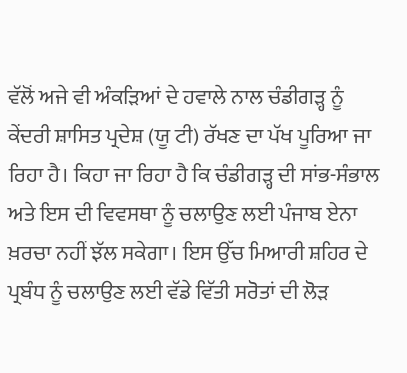ਵੱਲੋਂ ਅਜੇ ਵੀ ਅੰਕੜਿਆਂ ਦੇ ਹਵਾਲੇ ਨਾਲ ਚੰਡੀਗੜ੍ਹ ਨੂੰ ਕੇਂਦਰੀ ਸ਼ਾਸਿਤ ਪ੍ਰਦੇਸ਼ (ਯੂ ਟੀ) ਰੱਖਣ ਦਾ ਪੱਖ ਪੂਰਿਆ ਜਾ ਰਿਹਾ ਹੈ। ਕਿਹਾ ਜਾ ਰਿਹਾ ਹੈ ਕਿ ਚੰਡੀਗੜ੍ਹ ਦੀ ਸਾਂਭ-ਸੰਭਾਲ ਅਤੇ ਇਸ ਦੀ ਵਿਵਸਥਾ ਨੂੰ ਚਲਾਉਣ ਲਈ ਪੰਜਾਬ ਏਨਾ ਖ਼ਰਚਾ ਨਹੀਂ ਝੱਲ ਸਕੇਗਾ। ਇਸ ਉੱਚ ਮਿਆਰੀ ਸ਼ਹਿਰ ਦੇ ਪ੍ਰਬੰਧ ਨੂੰ ਚਲਾਉਣ ਲਈ ਵੱਡੇ ਵਿੱਤੀ ਸਰੋਤਾਂ ਦੀ ਲੋੜ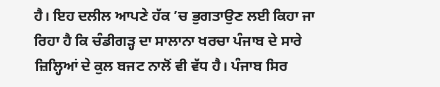ਹੈ। ਇਹ ਦਲੀਲ ਆਪਣੇ ਹੱਕ ’ਚ ਭੁਗਤਾਉਣ ਲਈ ਕਿਹਾ ਜਾ ਰਿਹਾ ਹੈ ਕਿ ਚੰਡੀਗੜ੍ਹ ਦਾ ਸਾਲਾਨਾ ਖਰਚਾ ਪੰਜਾਬ ਦੇ ਸਾਰੇ ਜ਼ਿਲ੍ਹਿਆਂ ਦੇ ਕੁਲ ਬਜਟ ਨਾਲੋਂ ਵੀ ਵੱਧ ਹੈ। ਪੰਜਾਬ ਸਿਰ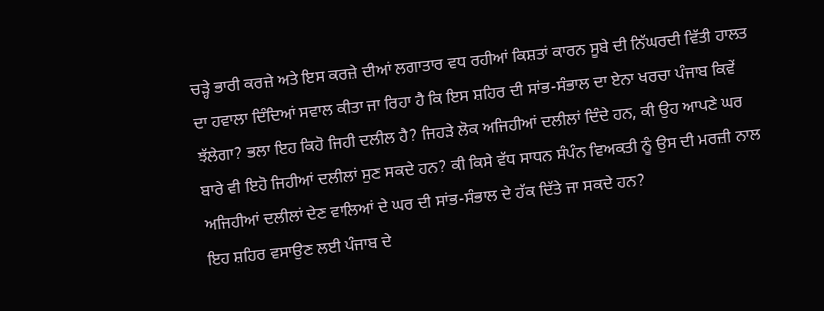ਚੜ੍ਹੇ ਭਾਰੀ ਕਰਜ਼ੇ ਅਤੇ ਇਸ ਕਰਜ਼ੇ ਦੀਆਂ ਲਗਾਤਾਰ ਵਧ ਰਹੀਆਂ ਕਿਸ਼ਤਾਂ ਕਾਰਨ ਸੂਬੇ ਦੀ ਨਿੱਘਰਦੀ ਵਿੱਤੀ ਹਾਲਤ ਦਾ ਹਵਾਲਾ ਦਿੰਦਿਆਂ ਸਵਾਲ ਕੀਤਾ ਜਾ ਰਿਹਾ ਹੈ ਕਿ ਇਸ ਸ਼ਹਿਰ ਦੀ ਸਾਂਭ-ਸੰਭਾਲ ਦਾ ਏਨਾ ਖਰਚਾ ਪੰਜਾਬ ਕਿਵੇਂ ਝੱਲੇਗਾ? ਭਲਾ ਇਹ ਕਿਹੋ ਜਿਹੀ ਦਲੀਲ ਹੈ? ਜਿਹੜੇ ਲੋਕ ਅਜਿਹੀਆਂ ਦਲੀਲਾਂ ਦਿੰਦੇ ਹਨ, ਕੀ ਉਹ ਆਪਣੇ ਘਰ ਬਾਰੇ ਵੀ ਇਹੋ ਜਿਹੀਆਂ ਦਲੀਲਾਂ ਸੁਣ ਸਕਦੇ ਹਨ? ਕੀ ਕਿਸੇ ਵੱਧ ਸਾਧਨ ਸੰਪੰਨ ਵਿਅਕਤੀ ਨੂੰ ਉਸ ਦੀ ਮਰਜ਼ੀ ਨਾਲ ਅਜਿਹੀਆਂ ਦਲੀਲਾਂ ਦੇਣ ਵਾਲਿਆਂ ਦੇ ਘਰ ਦੀ ਸਾਂਭ-ਸੰਭਾਲ ਦੇ ਹੱਕ ਦਿੱਤੇ ਜਾ ਸਕਦੇ ਹਨ?
ਇਹ ਸ਼ਹਿਰ ਵਸਾਉਣ ਲਈ ਪੰਜਾਬ ਦੇ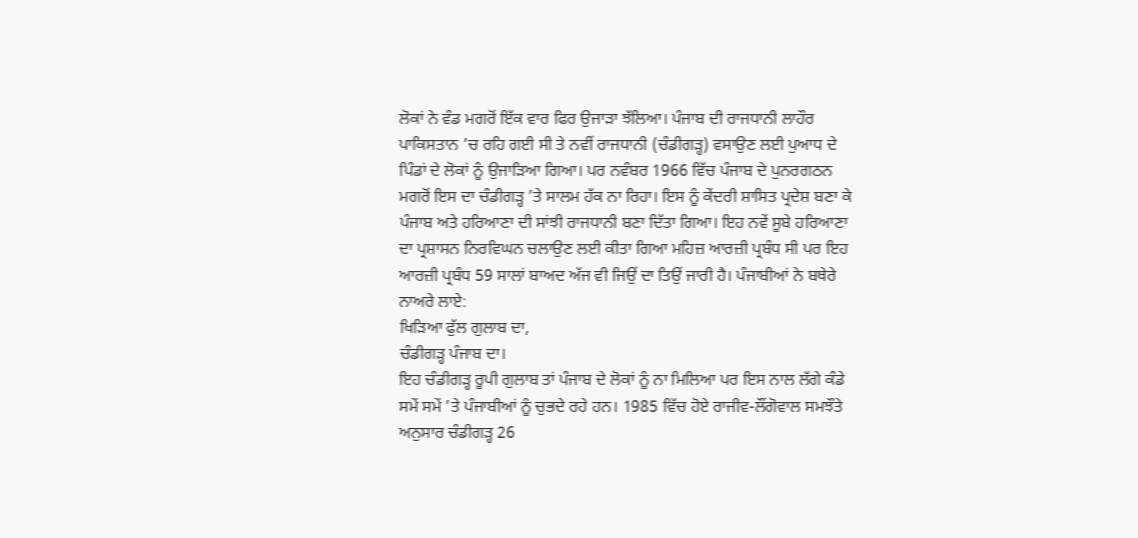ਲੋਕਾਂ ਨੇ ਵੰਡ ਮਗਰੋਂ ਇੱਕ ਵਾਰ ਫਿਰ ਉਜਾੜਾ ਝੱਲਿਆ। ਪੰਜਾਬ ਦੀ ਰਾਜਧਾਨੀ ਲਾਹੌਰ ਪਾਕਿਸਤਾਨ ’ਚ ਰਹਿ ਗਈ ਸੀ ਤੇ ਨਵੀਂ ਰਾਜਧਾਨੀ (ਚੰਡੀਗੜ੍ਹ) ਵਸਾਉਣ ਲਈ ਪੁਆਧ ਦੇ ਪਿੰਡਾਂ ਦੇ ਲੋਕਾਂ ਨੂੰ ਉਜਾੜਿਆ ਗਿਆ। ਪਰ ਨਵੰਬਰ 1966 ਵਿੱਚ ਪੰਜਾਬ ਦੇ ਪੁਨਰਗਠਨ ਮਗਰੋਂ ਇਸ ਦਾ ਚੰਡੀਗੜ੍ਹ ’ਤੇ ਸਾਲਮ ਹੱਕ ਨਾ ਰਿਹਾ। ਇਸ ਨੂੰ ਕੇਂਦਰੀ ਸ਼ਾਸਿਤ ਪ੍ਰਦੇਸ਼ ਬਣਾ ਕੇ ਪੰਜਾਬ ਅਤੇ ਹਰਿਆਣਾ ਦੀ ਸਾਂਝੀ ਰਾਜਧਾਨੀ ਬਣਾ ਦਿੱਤਾ ਗਿਆ। ਇਹ ਨਵੇਂ ਸੂਬੇ ਹਰਿਆਣਾ ਦਾ ਪ੍ਰਸ਼ਾਸਨ ਨਿਰਵਿਘਨ ਚਲਾਉਣ ਲਈ ਕੀਤਾ ਗਿਆ ਮਹਿਜ਼ ਆਰਜ਼ੀ ਪ੍ਰਬੰਧ ਸੀ ਪਰ ਇਹ ਆਰਜ਼ੀ ਪ੍ਰਬੰਧ 59 ਸਾਲਾਂ ਬਾਅਦ ਅੱਜ ਵੀ ਜਿਉਂ ਦਾ ਤਿਉਂ ਜਾਰੀ ਹੈ। ਪੰਜਾਬੀਆਂ ਨੇ ਬਥੇਰੇ ਨਾਅਰੇ ਲਾਏ:
ਖਿੜਿਆ ਫੁੱਲ ਗੁਲਾਬ ਦਾ,
ਚੰਡੀਗੜ੍ਹ ਪੰਜਾਬ ਦਾ।
ਇਹ ਚੰਡੀਗੜ੍ਹ ਰੂਪੀ ਗੁਲਾਬ ਤਾਂ ਪੰਜਾਬ ਦੇ ਲੋਕਾਂ ਨੂੰ ਨਾ ਮਿਲਿਆ ਪਰ ਇਸ ਨਾਲ ਲੱਗੇ ਕੰਡੇ ਸਮੇਂ ਸਮੇਂ ’ਤੇ ਪੰਜਾਬੀਆਂ ਨੂੰ ਚੁਭਦੇ ਰਹੇ ਹਨ। 1985 ਵਿੱਚ ਹੋਏ ਰਾਜੀਵ-ਲੌਂਗੋਵਾਲ ਸਮਝੌਤੇ ਅਨੁਸਾਰ ਚੰਡੀਗੜ੍ਹ 26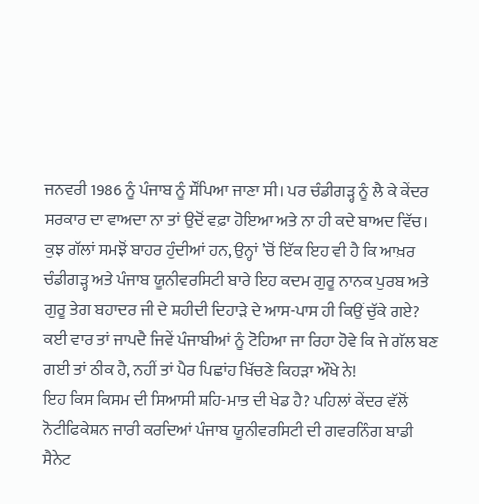ਜਨਵਰੀ 1986 ਨੂੰ ਪੰਜਾਬ ਨੂੰ ਸੌਂਪਿਆ ਜਾਣਾ ਸੀ। ਪਰ ਚੰਡੀਗੜ੍ਹ ਨੂੰ ਲੈ ਕੇ ਕੇਂਦਰ ਸਰਕਾਰ ਦਾ ਵਾਅਦਾ ਨਾ ਤਾਂ ਉਦੋਂ ਵਫ਼ਾ ਹੋਇਆ ਅਤੇ ਨਾ ਹੀ ਕਦੇ ਬਾਅਦ ਵਿੱਚ। ਕੁਝ ਗੱਲਾਂ ਸਮਝੋਂ ਬਾਹਰ ਹੁੰਦੀਆਂ ਹਨ, ਉਨ੍ਹਾਂ ’ਚੋਂ ਇੱਕ ਇਹ ਵੀ ਹੈ ਕਿ ਆਖ਼ਰ ਚੰਡੀਗੜ੍ਹ ਅਤੇ ਪੰਜਾਬ ਯੂਨੀਵਰਸਿਟੀ ਬਾਰੇ ਇਹ ਕਦਮ ਗੁਰੂ ਨਾਨਕ ਪੁਰਬ ਅਤੇ ਗੁਰੂ ਤੇਗ ਬਹਾਦਰ ਜੀ ਦੇ ਸ਼ਹੀਦੀ ਦਿਹਾੜੇ ਦੇ ਆਸ-ਪਾਸ ਹੀ ਕਿਉਂ ਚੁੱਕੇ ਗਏ? ਕਈ ਵਾਰ ਤਾਂ ਜਾਪਦੈ ਜਿਵੇਂ ਪੰਜਾਬੀਆਂ ਨੂੰ ਟੋਹਿਆ ਜਾ ਰਿਹਾ ਹੋਵੇ ਕਿ ਜੇ ਗੱਲ ਬਣ ਗਈ ਤਾਂ ਠੀਕ ਹੈ, ਨਹੀਂ ਤਾਂ ਪੈਰ ਪਿਛਾਂਹ ਖਿੱਚਣੇ ਕਿਹੜਾ ਔਖੇ ਨੇ!
ਇਹ ਕਿਸ ਕਿਸਮ ਦੀ ਸਿਆਸੀ ਸ਼ਹਿ-ਮਾਤ ਦੀ ਖੇਡ ਹੈ? ਪਹਿਲਾਂ ਕੇਂਦਰ ਵੱਲੋਂ ਨੋਟੀਫਿਕੇਸ਼ਨ ਜਾਰੀ ਕਰਦਿਆਂ ਪੰਜਾਬ ਯੂਨੀਵਰਸਿਟੀ ਦੀ ਗਵਰਨਿੰਗ ਬਾਡੀ ਸੈਨੇਟ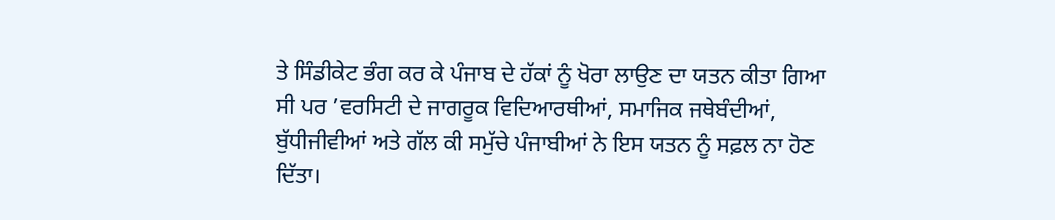ਤੇ ਸਿੰਡੀਕੇਟ ਭੰਗ ਕਰ ਕੇ ਪੰਜਾਬ ਦੇ ਹੱਕਾਂ ਨੂੰ ਖੋਰਾ ਲਾਉਣ ਦਾ ਯਤਨ ਕੀਤਾ ਗਿਆ ਸੀ ਪਰ ’ਵਰਸਿਟੀ ਦੇ ਜਾਗਰੂਕ ਵਿਦਿਆਰਥੀਆਂ, ਸਮਾਜਿਕ ਜਥੇਬੰਦੀਆਂ, ਬੁੱਧੀਜੀਵੀਆਂ ਅਤੇ ਗੱਲ ਕੀ ਸਮੁੱਚੇ ਪੰਜਾਬੀਆਂ ਨੇ ਇਸ ਯਤਨ ਨੂੰ ਸਫ਼ਲ ਨਾ ਹੋਣ ਦਿੱਤਾ।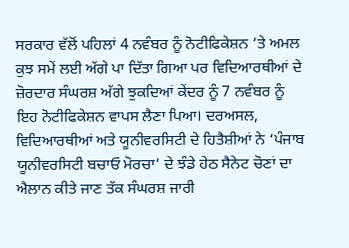ਸਰਕਾਰ ਵੱਲੋਂ ਪਹਿਲਾਂ 4 ਨਵੰਬਰ ਨੂੰ ਨੋਟੀਫਿਕੇਸ਼ਨ ’ਤੇ ਅਮਲ ਕੁਝ ਸਮੇਂ ਲਈ ਅੱਗੇ ਪਾ ਦਿੱਤਾ ਗਿਆ ਪਰ ਵਿਦਿਆਰਥੀਆਂ ਦੇ ਜ਼ੋਰਦਾਰ ਸੰਘਰਸ਼ ਅੱਗੇ ਝੁਕਦਿਆਂ ਕੇਂਦਰ ਨੂੰ 7 ਨਵੰਬਰ ਨੂੰ ਇਹ ਨੋਟੀਫਿਕੇਸ਼ਨ ਵਾਪਸ ਲੈਣਾ ਪਿਆ। ਦਰਅਸਲ, ਵਿਦਿਆਰਥੀਆਂ ਅਤੇ ਯੂਨੀਵਰਸਿਟੀ ਦੇ ਹਿਤੈਸ਼ੀਆਂ ਨੇ ‘ਪੰਜਾਬ ਯੂਨੀਵਰਸਿਟੀ ਬਚਾਓ ਮੋਰਚਾ’ ਦੇ ਝੰਡੇ ਹੇਠ ਸੈਨੇਟ ਚੋਣਾਂ ਦਾ ਐਲਾਨ ਕੀਤੇ ਜਾਣ ਤੱਕ ਸੰਘਰਸ਼ ਜਾਰੀ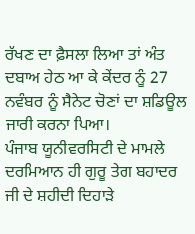ਰੱਖਣ ਦਾ ਫ਼ੈਸਲਾ ਲਿਆ ਤਾਂ ਅੰਤ ਦਬਾਅ ਹੇਠ ਆ ਕੇ ਕੇਂਦਰ ਨੂੰ 27 ਨਵੰਬਰ ਨੂੰ ਸੈਨੇਟ ਚੋਣਾਂ ਦਾ ਸ਼ਡਿਊਲ ਜਾਰੀ ਕਰਨਾ ਪਿਆ।
ਪੰਜਾਬ ਯੂਨੀਵਰਸਿਟੀ ਦੇ ਮਾਮਲੇ ਦਰਮਿਆਨ ਹੀ ਗੁਰੂ ਤੇਗ ਬਹਾਦਰ ਜੀ ਦੇ ਸ਼ਹੀਦੀ ਦਿਹਾੜੇ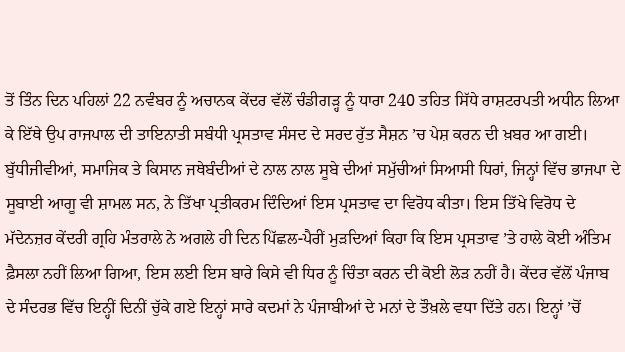ਤੋਂ ਤਿੰਨ ਦਿਨ ਪਹਿਲਾਂ 22 ਨਵੰਬਰ ਨੂੰ ਅਚਾਨਕ ਕੇਂਦਰ ਵੱਲੋਂ ਚੰਡੀਗੜ੍ਹ ਨੂੰ ਧਾਰਾ 240 ਤਹਿਤ ਸਿੱਧੇ ਰਾਸ਼ਟਰਪਤੀ ਅਧੀਨ ਲਿਆ ਕੇ ਇੱਥੇ ਉਪ ਰਾਜਪਾਲ ਦੀ ਤਾਇਨਾਤੀ ਸਬੰਧੀ ਪ੍ਰਸਤਾਵ ਸੰਸਦ ਦੇ ਸਰਦ ਰੁੱਤ ਸੈਸ਼ਨ ’ਚ ਪੇਸ਼ ਕਰਨ ਦੀ ਖ਼ਬਰ ਆ ਗਈ। ਬੁੱਧੀਜੀਵੀਆਂ, ਸਮਾਜਿਕ ਤੇ ਕਿਸਾਨ ਜਥੇਬੰਦੀਆਂ ਦੇ ਨਾਲ ਨਾਲ ਸੂਬੇ ਦੀਆਂ ਸਮੁੱਚੀਆਂ ਸਿਆਸੀ ਧਿਰਾਂ, ਜਿਨ੍ਹਾਂ ਵਿੱਚ ਭਾਜਪਾ ਦੇ ਸੂਬਾਈ ਆਗੂ ਵੀ ਸ਼ਾਮਲ ਸਨ, ਨੇ ਤਿੱਖਾ ਪ੍ਰਤੀਕਰਮ ਦਿੰਦਿਆਂ ਇਸ ਪ੍ਰਸਤਾਵ ਦਾ ਵਿਰੋਧ ਕੀਤਾ। ਇਸ ਤਿੱਖੇ ਵਿਰੋਧ ਦੇ ਮੱਦੇਨਜ਼ਰ ਕੇਂਦਰੀ ਗ੍ਰਹਿ ਮੰਤਰਾਲੇ ਨੇ ਅਗਲੇ ਹੀ ਦਿਨ ਪਿੱਛਲ-ਪੈਰੀਂ ਮੁੜਦਿਆਂ ਕਿਹਾ ਕਿ ਇਸ ਪ੍ਰਸਤਾਵ ’ਤੇ ਹਾਲੇ ਕੋਈ ਅੰਤਿਮ ਫ਼ੈਸਲਾ ਨਹੀਂ ਲਿਆ ਗਿਆ, ਇਸ ਲਈ ਇਸ ਬਾਰੇ ਕਿਸੇ ਵੀ ਧਿਰ ਨੂੰ ਚਿੰਤਾ ਕਰਨ ਦੀ ਕੋਈ ਲੋੜ ਨਹੀਂ ਹੈ। ਕੇਂਦਰ ਵੱਲੋਂ ਪੰਜਾਬ ਦੇ ਸੰਦਰਭ ਵਿੱਚ ਇਨ੍ਹੀਂ ਦਿਨੀਂ ਚੁੱਕੇ ਗਏ ਇਨ੍ਹਾਂ ਸਾਰੇ ਕਦਮਾਂ ਨੇ ਪੰਜਾਬੀਆਂ ਦੇ ਮਨਾਂ ਦੇ ਤੌਖ਼ਲੇ ਵਧਾ ਦਿੱਤੇ ਹਨ। ਇਨ੍ਹਾਂ ’ਚੋਂ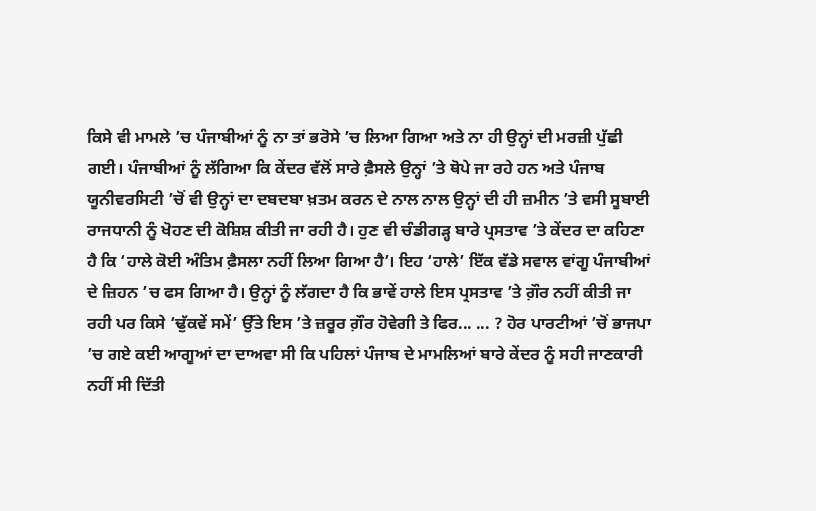ਕਿਸੇ ਵੀ ਮਾਮਲੇ ’ਚ ਪੰਜਾਬੀਆਂ ਨੂੰ ਨਾ ਤਾਂ ਭਰੋਸੇ ’ਚ ਲਿਆ ਗਿਆ ਅਤੇ ਨਾ ਹੀ ਉਨ੍ਹਾਂ ਦੀ ਮਰਜ਼ੀ ਪੁੱਛੀ ਗਈ। ਪੰਜਾਬੀਆਂ ਨੂੰ ਲੱਗਿਆ ਕਿ ਕੇਂਦਰ ਵੱਲੋਂ ਸਾਰੇ ਫ਼ੈਸਲੇ ਉਨ੍ਹਾਂ ’ਤੇ ਥੋਪੇ ਜਾ ਰਹੇ ਹਨ ਅਤੇ ਪੰਜਾਬ ਯੂਨੀਵਰਸਿਟੀ ’ਚੋਂ ਵੀ ਉਨ੍ਹਾਂ ਦਾ ਦਬਦਬਾ ਖ਼ਤਮ ਕਰਨ ਦੇ ਨਾਲ ਨਾਲ ਉਨ੍ਹਾਂ ਦੀ ਹੀ ਜ਼ਮੀਨ ’ਤੇ ਵਸੀ ਸੂਬਾਈ ਰਾਜਧਾਨੀ ਨੂੰ ਖੋਹਣ ਦੀ ਕੋਸ਼ਿਸ਼ ਕੀਤੀ ਜਾ ਰਹੀ ਹੈ। ਹੁਣ ਵੀ ਚੰਡੀਗੜ੍ਹ ਬਾਰੇ ਪ੍ਰਸਤਾਵ ’ਤੇ ਕੇਂਦਰ ਦਾ ਕਹਿਣਾ ਹੈ ਕਿ ‘ਹਾਲੇ ਕੋਈ ਅੰਤਿਮ ਫ਼ੈਸਲਾ ਨਹੀਂ ਲਿਆ ਗਿਆ ਹੈ’। ਇਹ ‘ਹਾਲੇ’ ਇੱਕ ਵੱਡੇ ਸਵਾਲ ਵਾਂਗੂ ਪੰਜਾਬੀਆਂ ਦੇ ਜ਼ਿਹਨ ’ਚ ਫਸ ਗਿਆ ਹੈ। ਉਨ੍ਹਾਂ ਨੂੰ ਲੱਗਦਾ ਹੈ ਕਿ ਭਾਵੇਂ ਹਾਲੇ ਇਸ ਪ੍ਰਸਤਾਵ ’ਤੇ ਗ਼ੌਰ ਨਹੀਂ ਕੀਤੀ ਜਾ ਰਹੀ ਪਰ ਕਿਸੇ ‘ਢੁੱਕਵੇਂ ਸਮੇਂ’ ਉੱਤੇ ਇਸ ’ਤੇ ਜ਼ਰੂਰ ਗ਼ੌਰ ਹੋਵੇਗੀ ਤੇ ਫਿਰ... ... ? ਹੋਰ ਪਾਰਟੀਆਂ ’ਚੋਂ ਭਾਜਪਾ ’ਚ ਗਏ ਕਈ ਆਗੂਆਂ ਦਾ ਦਾਅਵਾ ਸੀ ਕਿ ਪਹਿਲਾਂ ਪੰਜਾਬ ਦੇ ਮਾਮਲਿਆਂ ਬਾਰੇ ਕੇਂਦਰ ਨੂੰ ਸਹੀ ਜਾਣਕਾਰੀ ਨਹੀਂ ਸੀ ਦਿੱਤੀ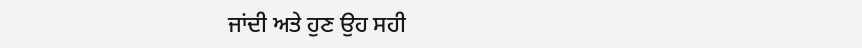ਜਾਂਦੀ ਅਤੇ ਹੁਣ ਉਹ ਸਹੀ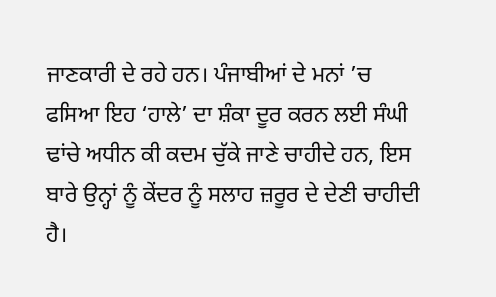ਜਾਣਕਾਰੀ ਦੇ ਰਹੇ ਹਨ। ਪੰਜਾਬੀਆਂ ਦੇ ਮਨਾਂ ’ਚ ਫਸਿਆ ਇਹ ‘ਹਾਲੇ’ ਦਾ ਸ਼ੰਕਾ ਦੂਰ ਕਰਨ ਲਈ ਸੰਘੀ ਢਾਂਚੇ ਅਧੀਨ ਕੀ ਕਦਮ ਚੁੱਕੇ ਜਾਣੇ ਚਾਹੀਦੇ ਹਨ, ਇਸ ਬਾਰੇ ਉਨ੍ਹਾਂ ਨੂੰ ਕੇਂਦਰ ਨੂੰ ਸਲਾਹ ਜ਼ਰੂਰ ਦੇ ਦੇਣੀ ਚਾਹੀਦੀ ਹੈ।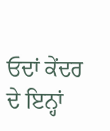ਓਦਾਂ ਕੇਂਦਰ ਦੇ ਇਨ੍ਹਾਂ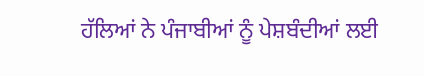ਹੱਲਿਆਂ ਨੇ ਪੰਜਾਬੀਆਂ ਨੂੰ ਪੇਸ਼ਬੰਦੀਆਂ ਲਈ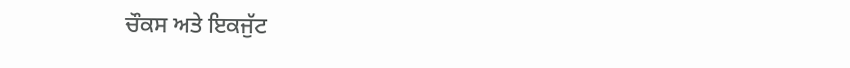ਚੌਕਸ ਅਤੇ ਇਕਜੁੱਟ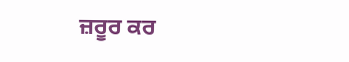ਜ਼ਰੂਰ ਕਰ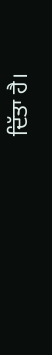ਦਿੱਤਾ ਹੈ।